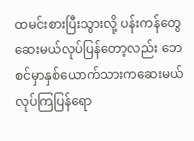ထမင်းစားပြီးသွားလို့ ပန်းကန်တွေဆေးမယ်လုပ်ပြန်တော့လည်း ဘေစင်မှာနှစ်ယောက်သားကဆေးမယ်လုပ်ကြပြန်ရော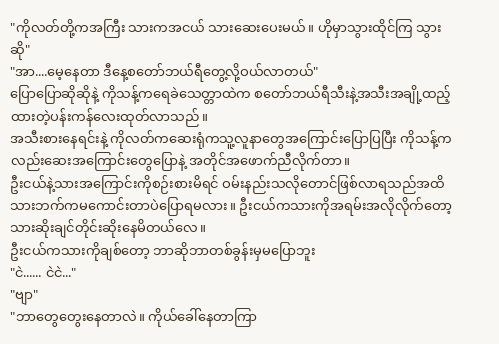"ကိုလတ်တို့ကအကြီး သားကအငယ် သားဆေးပေးမယ်။ ဟိုမှာသွားထိုင်ကြ သွားဆို"
"အာ....မေ့နေတာ ဒီနေ့စတော်ဘယ်ရီတွေ့လို့ဝယ်လာတယ်"
ပြောပြောဆိုဆိုနဲ့ ကိုသန့်ကရေခဲသေတ္တာထဲက စတော်ဘယ်ရီသီးနဲ့အသီးအချို့ထည့်ထားတဲ့ပန်းကန်လေးထုတ်လာသည်။
အသီးစားနေရင်းနဲ့ ကိုလတ်ကဆေးရုံကသူ့လူနာတွေအကြောင်းပြောပြပြီး ကိုသန့်ကလည်းဆေးအကြောင်းတွေပြောနဲ့ အတိုင်အဖောက်ညီလိုက်တာ။
ဦးငယ်နဲ့သားအကြောင်းကိုစဉ်းစားမိရင် ဝမ်းနည်းသလိုတောင်ဖြစ်လာရသည်အထိ သားဘက်ကမကောင်းတာပဲပြောရမလား။ ဦးငယ်ကသားကိုအရမ်းအလိုလိုက်တော့ သားဆိုးချင်တိုင်းဆိုးနေမိတယ်လေ။
ဦးငယ်ကသားကိုချစ်တော့ ဘာဆိုဘာတစ်ခွန်းမှမပြောဘူး
"ငဲ...... ငဲငဲ..."
"ဗျာ"
"ဘာတွေတွေးနေတာလဲ။ ကိုယ်ခေါ်နေတာကြာ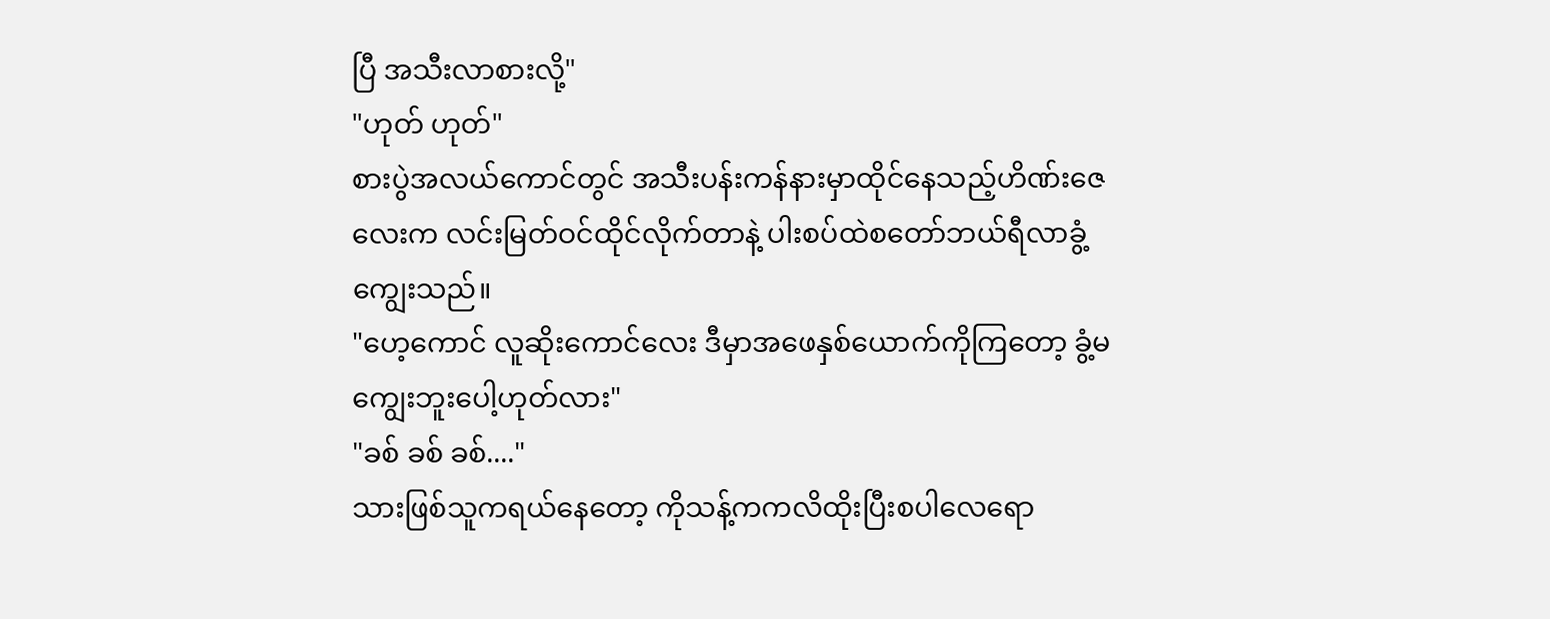ပြီ အသီးလာစားလို့"
"ဟုတ် ဟုတ်"
စားပွဲအလယ်ကောင်တွင် အသီးပန်းကန်နားမှာထိုင်နေသည့်ဟိဏ်းဇေလေးက လင်းမြတ်ဝင်ထိုင်လိုက်တာနဲ့ ပါးစပ်ထဲစတော်ဘယ်ရီလာခွံ့ကျွေးသည်။
"ဟေ့ကောင် လူဆိုးကောင်လေး ဒီမှာအဖေနှစ်ယောက်ကိုကြတော့ ခွံ့မကျွေးဘူးပေါ့ဟုတ်လား"
"ခစ် ခစ် ခစ်...."
သားဖြစ်သူကရယ်နေတော့ ကိုသန့်ကကလိထိုးပြီးစပါလေရော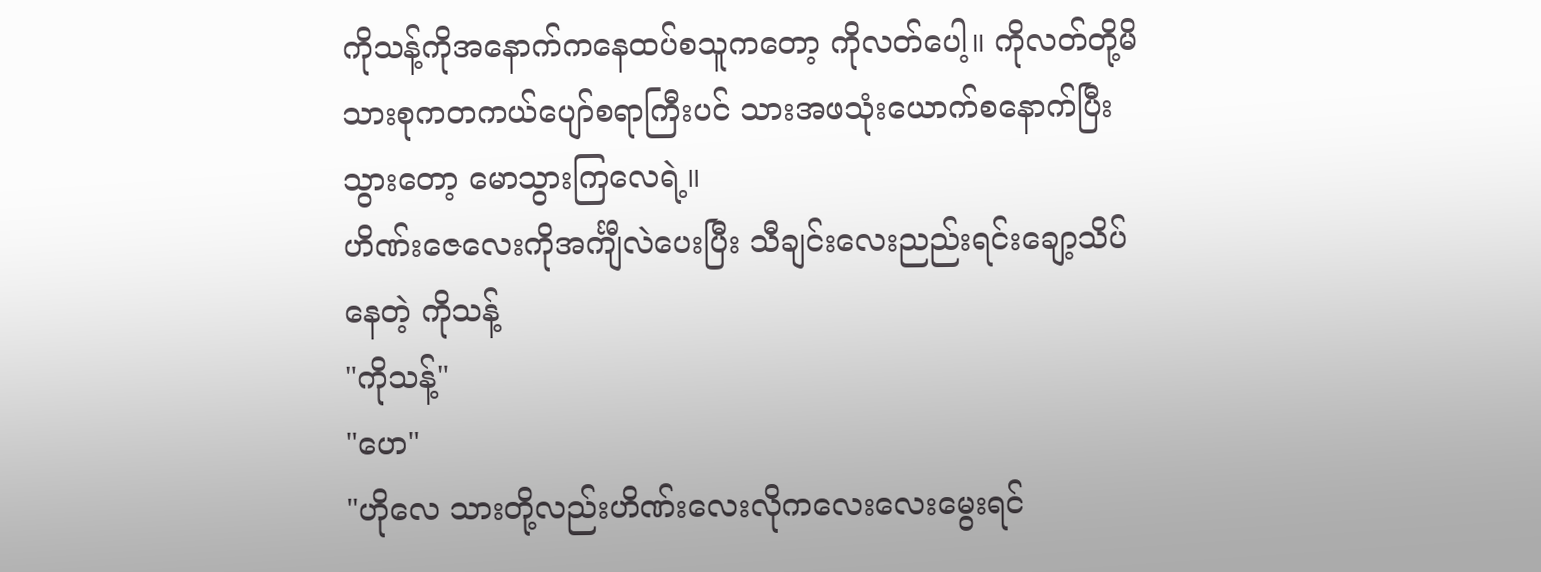ကိုသန့်ကိုအနောက်ကနေထပ်စသူကတော့ ကိုလတ်ပေါ့။ ကိုလတ်တို့မိသားစုကတကယ်ပျော်စရာကြီးပင် သားအဖသုံးယောက်စနောက်ပြီးသွားတော့ မောသွားကြလေရဲ့။
ဟိဏ်းဇေလေးကိုအင်္ကျီလဲပေးပြီး သီချင်းလေးညည်းရင်းချော့သိပ်နေတဲ့ ကိုသန့်
"ကိုသန့်"
"ဟေ"
"ဟိုလေ သားတို့လည်းဟိဏ်းလေးလိုကလေးလေးမွေးရင်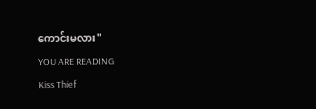ကောင်းမလား"
YOU ARE READING
Kiss Thief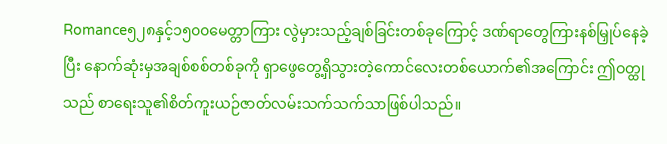Romance၅၂၈နှင့်၁၅၀၀မေတ္တာကြား လွဲမှားသည့်ချစ်ခြင်းတစ်ခုကြောင့် ဒဏ်ရာတွေကြားနစ်မြှုပ်နေခဲ့ပြီး နောက်ဆုံးမှအချစ်စစ်တစ်ခုကို ရှာဖွေတွေ့ရှိသွားတဲ့ကောင်လေးတစ်ယောက်၏အကြောင်း ဤဝတ္ထုသည် စာရေးသူ၏စိတ်ကူးယဉ်ဇာတ်လမ်းသက်သက်သာဖြစ်ပါသည်။